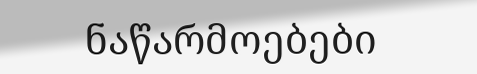ნაწარმოებები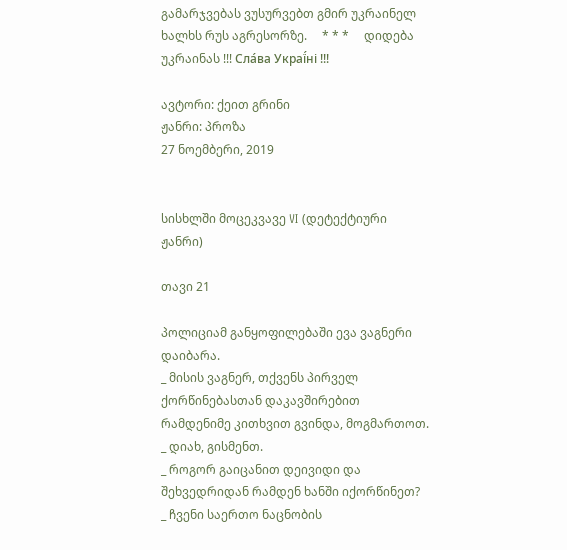გამარჯვებას ვუსურვებთ გმირ უკრაინელ ხალხს რუს აგრესორზე.     * * *     დიდება უკრაინას !!! Сла́ва Украї́ні !!!

ავტორი: ქეით გრინი
ჟანრი: პროზა
27 ნოემბერი, 2019


სისხლში მოცეკვავე VI (დეტექტიური ჟანრი)

თავი 21

პოლიციამ განყოფილებაში ევა ვაგნერი დაიბარა.
_ მისის ვაგნერ, თქვენს პირველ ქორწინებასთან დაკავშირებით რამდენიმე კითხვით გვინდა, მოგმართოთ.
_ დიახ, გისმენთ.
_ როგორ გაიცანით დეივიდი და შეხვედრიდან რამდენ ხანში იქორწინეთ?
_ ჩვენი საერთო ნაცნობის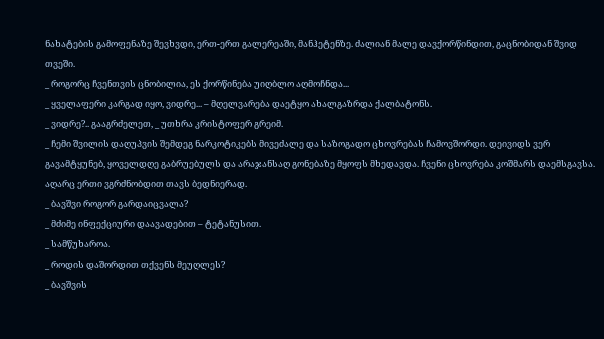ნახატების გამოფენაზე შევხვდი, ერთ-ერთ გალერეაში, მანჰეტენზე. ძალიან მალე დავქორწინდით, გაცნობიდან შვიდ თვეში.
_ როგორც ჩვენთვის ცნობილია, ეს ქორწინება უიღბლო აღმოჩნდა...
_ ყველაფერი კარგად იყო, ვიდრე... – მღელვარება დაეტყო ახალგაზრდა ქალბატონს.
_ ვიდრე?.. გააგრძელეთ, _ უთხრა კრისტოფერ გრეიმ.
_ ჩემი შვილის დაღუპვის შემდეგ ნარკოტიკებს მივეძალე და საზოგადო ცხოვრებას ჩამოვშორდი. დეივიდს ვერ გავამტყუნებ, ყოველდღე გაბრუებულს და არაჯანსაღ გონებაზე მყოფს მხედავდა. ჩვენი ცხოვრება კოშმარს დაემსგავსა. აღარც ერთი ვგრძნობდით თავს ბედნიერად.
_ ბავშვი როგორ გარდაიცვალა?
_ მძიმე ინფექციური დაავადებით – ტეტანუსით.
_ სამწუხაროა.
_ როდის დაშორდით თქვენს მეუღლეს?
_ ბავშვის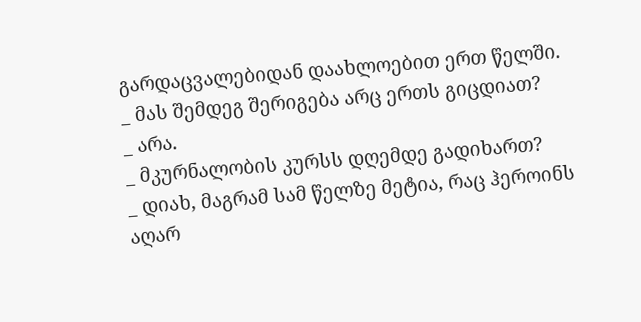გარდაცვალებიდან დაახლოებით ერთ წელში.
_ მას შემდეგ შერიგება არც ერთს გიცდიათ?
_ არა.
_ მკურნალობის კურსს დღემდე გადიხართ?
_ დიახ, მაგრამ სამ წელზე მეტია, რაც ჰეროინს აღარ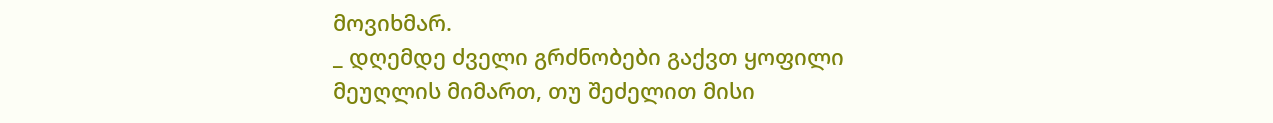მოვიხმარ.
_ დღემდე ძველი გრძნობები გაქვთ ყოფილი მეუღლის მიმართ, თუ შეძელით მისი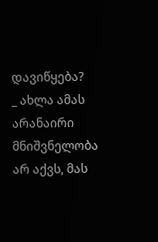დავიწყება?
_ ახლა ამას არანაირი მნიშვნელობა არ აქვს, მას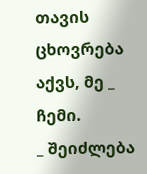თავის ცხოვრება აქვს, მე _ ჩემი.
_ შეიძლება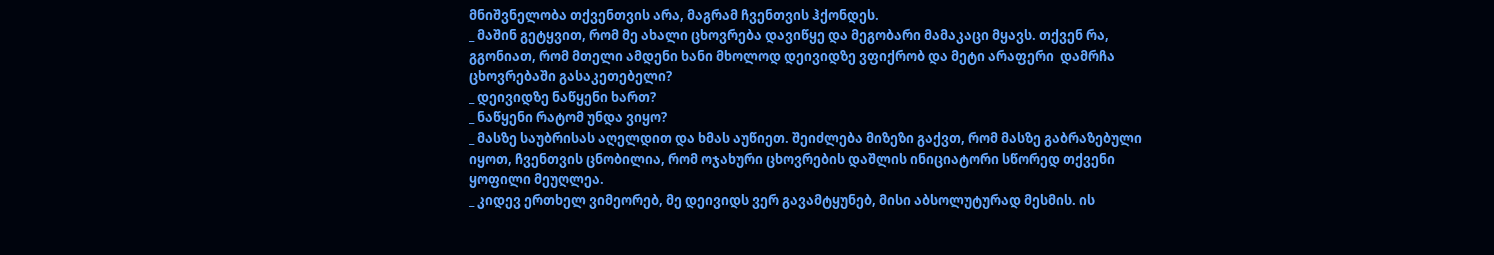მნიშვნელობა თქვენთვის არა, მაგრამ ჩვენთვის ჰქონდეს.
_ მაშინ გეტყვით, რომ მე ახალი ცხოვრება დავიწყე და მეგობარი მამაკაცი მყავს. თქვენ რა, გგონიათ, რომ მთელი ამდენი ხანი მხოლოდ დეივიდზე ვფიქრობ და მეტი არაფერი  დამრჩა ცხოვრებაში გასაკეთებელი?
_ დეივიდზე ნაწყენი ხართ?
_ ნაწყენი რატომ უნდა ვიყო?
_ მასზე საუბრისას აღელდით და ხმას აუწიეთ. შეიძლება მიზეზი გაქვთ, რომ მასზე გაბრაზებული იყოთ, ჩვენთვის ცნობილია, რომ ოჯახური ცხოვრების დაშლის ინიციატორი სწორედ თქვენი ყოფილი მეუღლეა.
_ კიდევ ერთხელ ვიმეორებ, მე დეივიდს ვერ გავამტყუნებ, მისი აბსოლუტურად მესმის. ის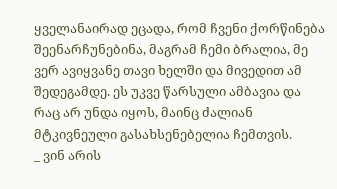ყველანაირად ეცადა, რომ ჩვენი ქორწინება შეენარჩუნებინა, მაგრამ ჩემი ბრალია, მე ვერ ავიყვანე თავი ხელში და მივედით ამ შედეგამდე. ეს უკვე წარსული ამბავია და რაც არ უნდა იყოს, მაინც ძალიან მტკივნეული გასახსენებელია ჩემთვის.
_ ვინ არის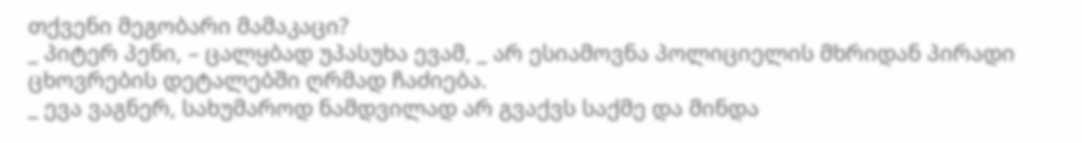თქვენი მეგობარი მამაკაცი?
_ პიტერ პენი, – ცალყბად უპასუხა ევამ, _ არ ესიამოვნა პოლიციელის მხრიდან პირადი ცხოვრების დეტალებში ღრმად ჩაძიება.
_ ევა ვაგნერ, სახუმაროდ ნამდვილად არ გვაქვს საქმე და მინდა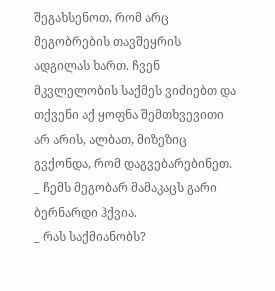შეგახსენოთ, რომ არც მეგობრების თავშეყრის ადგილას ხართ. ჩვენ მკვლელობის საქმეს ვიძიებთ და თქვენი აქ ყოფნა შემთხვევითი არ არის, ალბათ, მიზეზიც გვქონდა, რომ დაგვებარებინეთ.
_ ჩემს მეგობარ მამაკაცს გარი ბერნარდი ჰქვია.
_ რას საქმიანობს?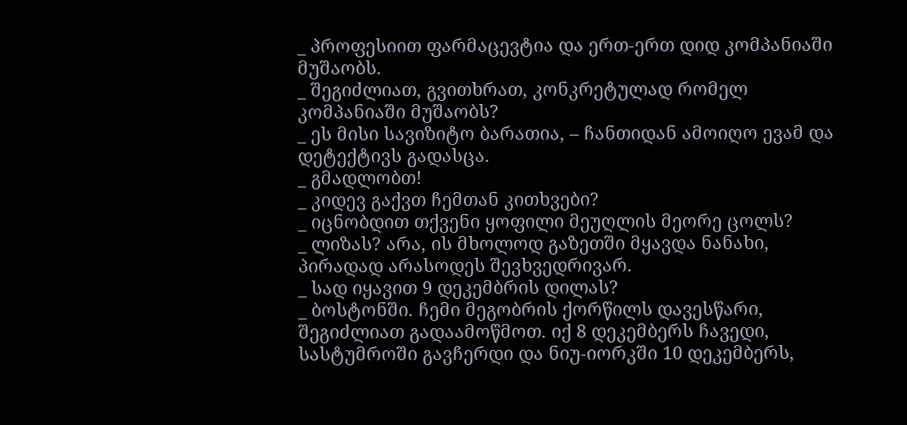_ პროფესიით ფარმაცევტია და ერთ-ერთ დიდ კომპანიაში მუშაობს.
_ შეგიძლიათ, გვითხრათ, კონკრეტულად რომელ კომპანიაში მუშაობს?
_ ეს მისი სავიზიტო ბარათია, – ჩანთიდან ამოიღო ევამ და დეტექტივს გადასცა.
_ გმადლობთ!
_ კიდევ გაქვთ ჩემთან კითხვები?
_ იცნობდით თქვენი ყოფილი მეუღლის მეორე ცოლს?
_ ლიზას? არა, ის მხოლოდ გაზეთში მყავდა ნანახი, პირადად არასოდეს შევხვედრივარ.
_ სად იყავით 9 დეკემბრის დილას?
_ ბოსტონში. ჩემი მეგობრის ქორწილს დავესწარი, შეგიძლიათ გადაამოწმოთ. იქ 8 დეკემბერს ჩავედი, სასტუმროში გავჩერდი და ნიუ-იორკში 10 დეკემბერს,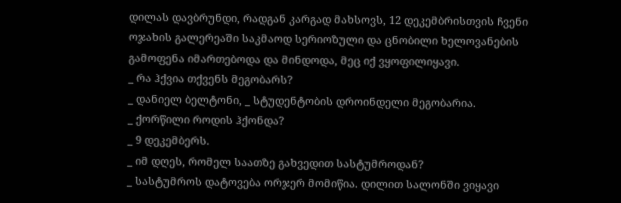დილას დავბრუნდი, რადგან კარგად მახსოვს, 12 დეკემბრისთვის ჩვენი ოჯახის გალერეაში საკმაოდ სერიოზული და ცნობილი ხელოვანების გამოფენა იმართებოდა და მინდოდა, მეც იქ ვყოფილიყავი.
_ რა ჰქვია თქვენს მეგობარს?
_ დანიელ ბელტონი, _ სტუდენტობის დროინდელი მეგობარია.
_ ქორწილი როდის ჰქონდა?
_ 9 დეკემბერს.
_ იმ დღეს, რომელ საათზე გახვედით სასტუმროდან?
_ სასტუმროს დატოვება ორჯერ მომიწია. დილით სალონში ვიყავი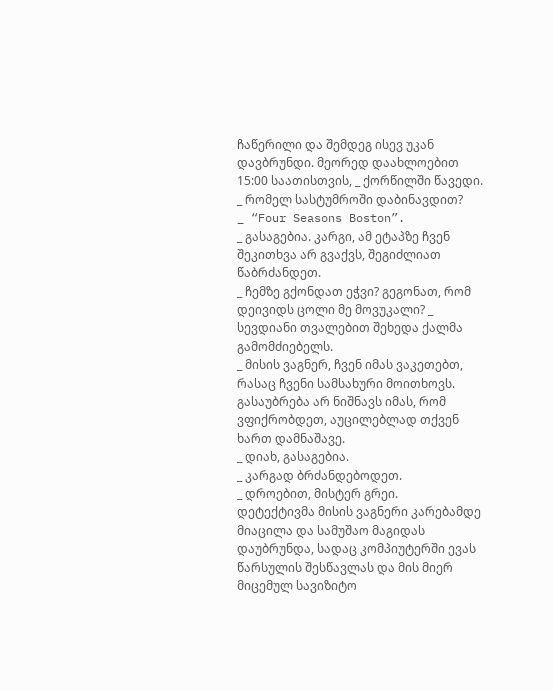ჩაწერილი და შემდეგ ისევ უკან დავბრუნდი. მეორედ დაახლოებით 15:00 საათისთვის, _ ქორწილში წავედი.
_ რომელ სასტუმროში დაბინავდით?
_ “Four Seasons Boston”.
_ გასაგებია. კარგი, ამ ეტაპზე ჩვენ შეკითხვა არ გვაქვს, შეგიძლიათ წაბრძანდეთ.
_ ჩემზე გქონდათ ეჭვი? გეგონათ, რომ დეივიდს ცოლი მე მოვუკალი? _ სევდიანი თვალებით შეხედა ქალმა გამომძიებელს.
_ მისის ვაგნერ, ჩვენ იმას ვაკეთებთ, რასაც ჩვენი სამსახური მოითხოვს. გასაუბრება არ ნიშნავს იმას, რომ ვფიქრობდეთ, აუცილებლად თქვენ ხართ დამნაშავე.
_ დიახ, გასაგებია.
_ კარგად ბრძანდებოდეთ.
_ დროებით, მისტერ გრეი.
დეტექტივმა მისის ვაგნერი კარებამდე მიაცილა და სამუშაო მაგიდას დაუბრუნდა, სადაც კომპიუტერში ევას წარსულის შესწავლას და მის მიერ მიცემულ სავიზიტო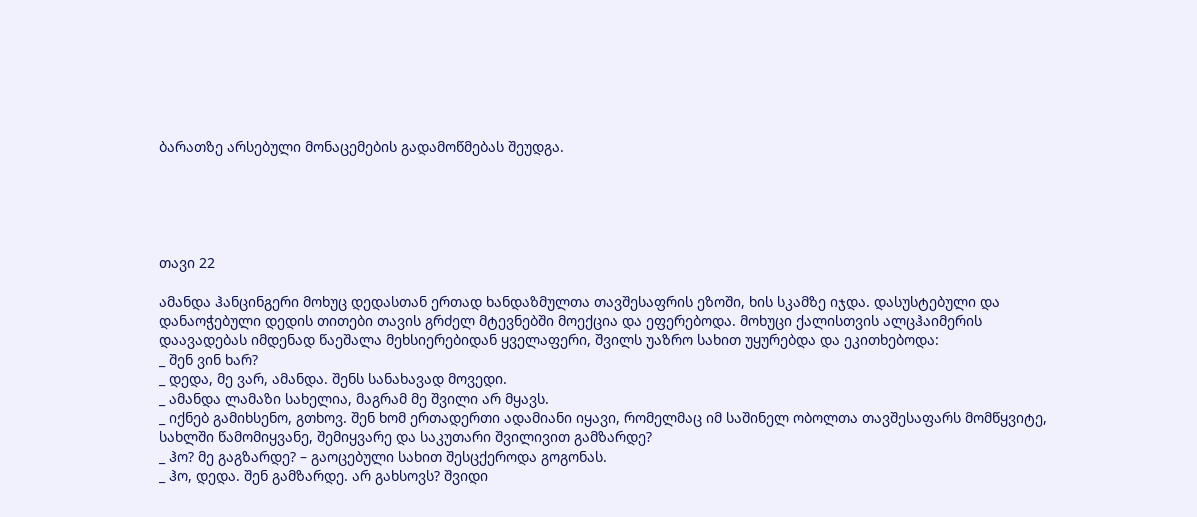ბარათზე არსებული მონაცემების გადამოწმებას შეუდგა.





თავი 22

ამანდა ჰანცინგერი მოხუც დედასთან ერთად ხანდაზმულთა თავშესაფრის ეზოში, ხის სკამზე იჯდა. დასუსტებული და დანაოჭებული დედის თითები თავის გრძელ მტევნებში მოექცია და ეფერებოდა. მოხუცი ქალისთვის ალცჰაიმერის დაავადებას იმდენად წაეშალა მეხსიერებიდან ყველაფერი, შვილს უაზრო სახით უყურებდა და ეკითხებოდა:
_ შენ ვინ ხარ?
_ დედა, მე ვარ, ამანდა. შენს სანახავად მოვედი.
_ ამანდა ლამაზი სახელია, მაგრამ მე შვილი არ მყავს.
_ იქნებ გამიხსენო, გთხოვ. შენ ხომ ერთადერთი ადამიანი იყავი, რომელმაც იმ საშინელ ობოლთა თავშესაფარს მომწყვიტე, სახლში წამომიყვანე, შემიყვარე და საკუთარი შვილივით გამზარდე?
_ ჰო? მე გაგზარდე? – გაოცებული სახით შესცქეროდა გოგონას.
_ ჰო, დედა. შენ გამზარდე. არ გახსოვს? შვიდი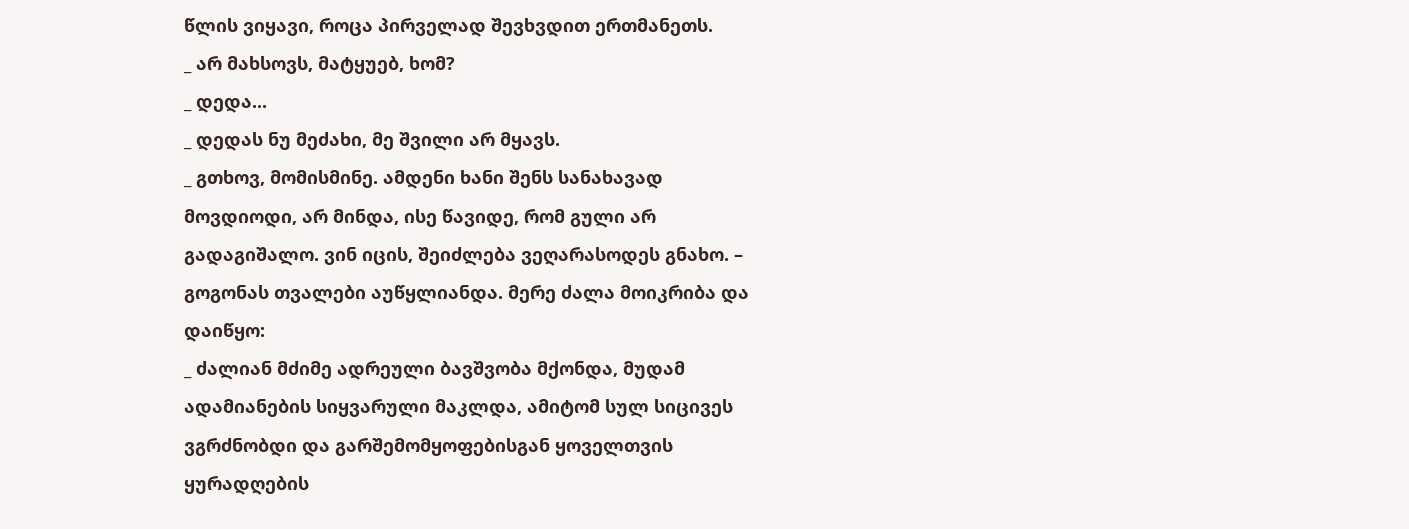წლის ვიყავი, როცა პირველად შევხვდით ერთმანეთს.
_ არ მახსოვს, მატყუებ, ხომ?
_ დედა...
_ დედას ნუ მეძახი, მე შვილი არ მყავს.
_ გთხოვ, მომისმინე. ამდენი ხანი შენს სანახავად მოვდიოდი, არ მინდა, ისე წავიდე, რომ გული არ გადაგიშალო. ვინ იცის, შეიძლება ვეღარასოდეს გნახო. – გოგონას თვალები აუწყლიანდა. მერე ძალა მოიკრიბა და დაიწყო:
_ ძალიან მძიმე ადრეული ბავშვობა მქონდა, მუდამ ადამიანების სიყვარული მაკლდა, ამიტომ სულ სიცივეს ვგრძნობდი და გარშემომყოფებისგან ყოველთვის ყურადღების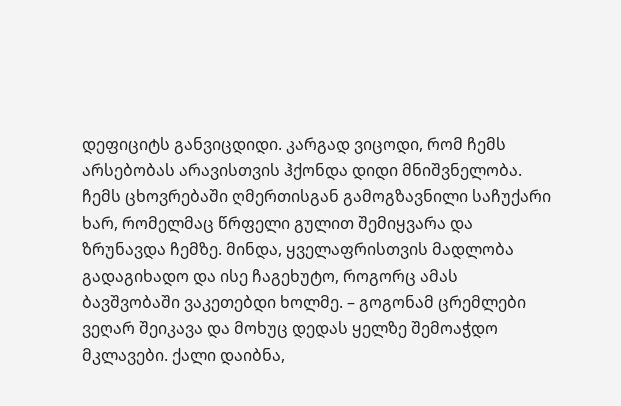დეფიციტს განვიცდიდი. კარგად ვიცოდი, რომ ჩემს არსებობას არავისთვის ჰქონდა დიდი მნიშვნელობა. ჩემს ცხოვრებაში ღმერთისგან გამოგზავნილი საჩუქარი ხარ, რომელმაც წრფელი გულით შემიყვარა და ზრუნავდა ჩემზე. მინდა, ყველაფრისთვის მადლობა გადაგიხადო და ისე ჩაგეხუტო, როგორც ამას ბავშვობაში ვაკეთებდი ხოლმე. – გოგონამ ცრემლები ვეღარ შეიკავა და მოხუც დედას ყელზე შემოაჭდო მკლავები. ქალი დაიბნა,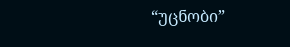“უცნობი”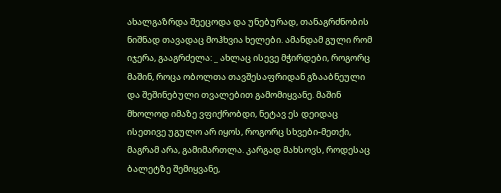ახალგაზრდა შეეცოდა და უნებურად, თანაგრძნობის ნიშნად თავადაც მოჰხვია ხელები. ამანდამ გული რომ იჯერა, გააგრძელა: _ ახლაც ისევე მჭირდები, როგორც მაშინ, როცა ობოლთა თავშესაფრიდან გზააბნეული და შეშინებული თვალებით გამომიყვანე. მაშინ მხოლოდ იმაზე ვფიქრობდი, ნეტავ ეს დეიდაც ისეთივე უგულო არ იყოს, როგორც სხვები-მეთქი, მაგრამ არა, გამიმართლა. კარგად მახსოვს, როდესაც ბალეტზე შემიყვანე,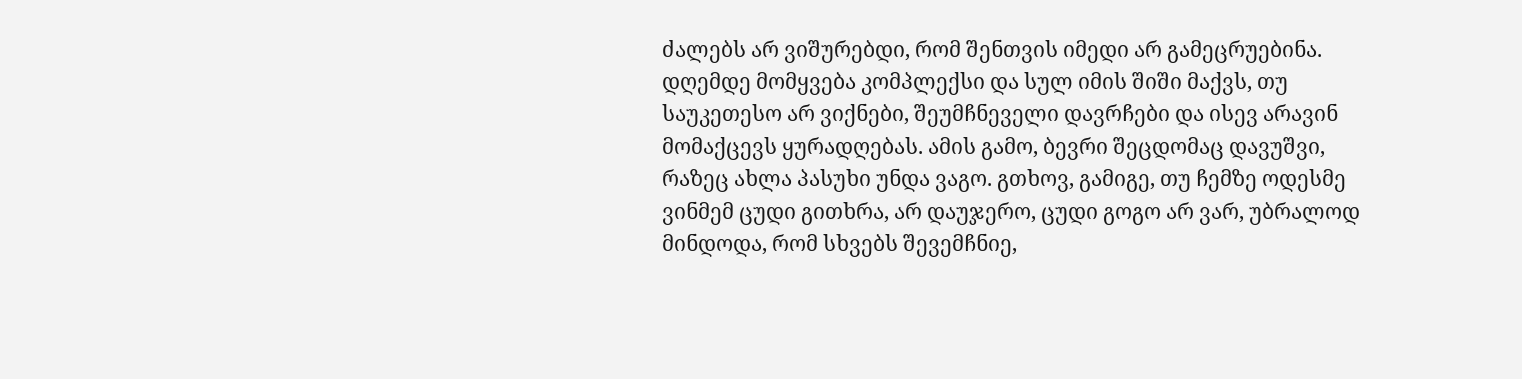ძალებს არ ვიშურებდი, რომ შენთვის იმედი არ გამეცრუებინა. დღემდე მომყვება კომპლექსი და სულ იმის შიში მაქვს, თუ საუკეთესო არ ვიქნები, შეუმჩნეველი დავრჩები და ისევ არავინ მომაქცევს ყურადღებას. ამის გამო, ბევრი შეცდომაც დავუშვი, რაზეც ახლა პასუხი უნდა ვაგო. გთხოვ, გამიგე, თუ ჩემზე ოდესმე ვინმემ ცუდი გითხრა, არ დაუჯერო, ცუდი გოგო არ ვარ, უბრალოდ მინდოდა, რომ სხვებს შევემჩნიე,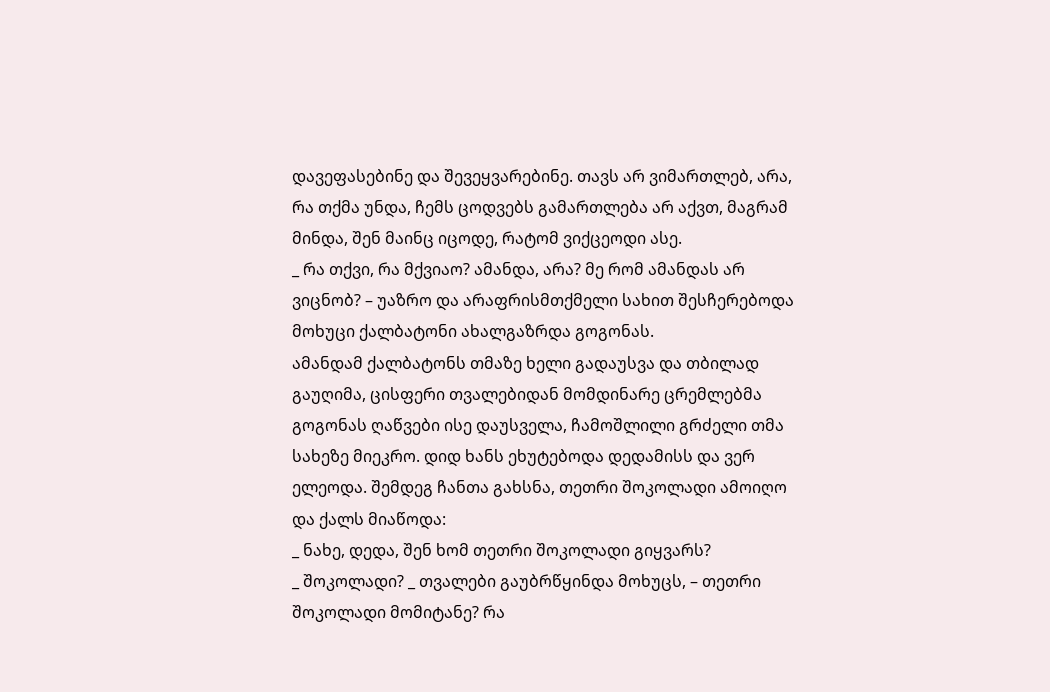დავეფასებინე და შევეყვარებინე. თავს არ ვიმართლებ, არა, რა თქმა უნდა, ჩემს ცოდვებს გამართლება არ აქვთ, მაგრამ მინდა, შენ მაინც იცოდე, რატომ ვიქცეოდი ასე.
_ რა თქვი, რა მქვიაო? ამანდა, არა? მე რომ ამანდას არ ვიცნობ? – უაზრო და არაფრისმთქმელი სახით შესჩერებოდა მოხუცი ქალბატონი ახალგაზრდა გოგონას.
ამანდამ ქალბატონს თმაზე ხელი გადაუსვა და თბილად გაუღიმა, ცისფერი თვალებიდან მომდინარე ცრემლებმა გოგონას ღაწვები ისე დაუსველა, ჩამოშლილი გრძელი თმა სახეზე მიეკრო. დიდ ხანს ეხუტებოდა დედამისს და ვერ ელეოდა. შემდეგ ჩანთა გახსნა, თეთრი შოკოლადი ამოიღო და ქალს მიაწოდა:
_ ნახე, დედა, შენ ხომ თეთრი შოკოლადი გიყვარს?
_ შოკოლადი? _ თვალები გაუბრწყინდა მოხუცს, – თეთრი შოკოლადი მომიტანე? რა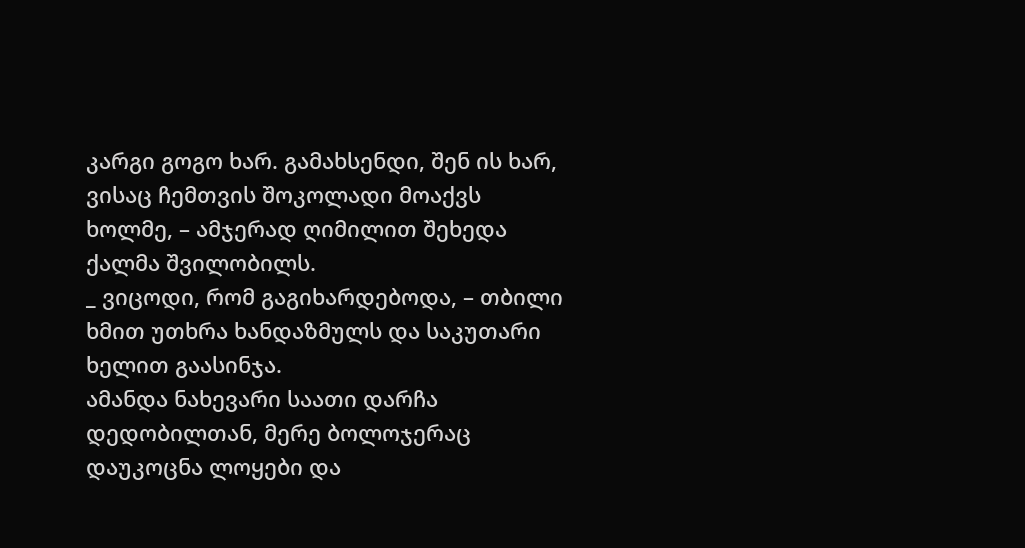კარგი გოგო ხარ. გამახსენდი, შენ ის ხარ, ვისაც ჩემთვის შოკოლადი მოაქვს ხოლმე, – ამჯერად ღიმილით შეხედა ქალმა შვილობილს.
_ ვიცოდი, რომ გაგიხარდებოდა, – თბილი ხმით უთხრა ხანდაზმულს და საკუთარი ხელით გაასინჯა.
ამანდა ნახევარი საათი დარჩა დედობილთან, მერე ბოლოჯერაც დაუკოცნა ლოყები და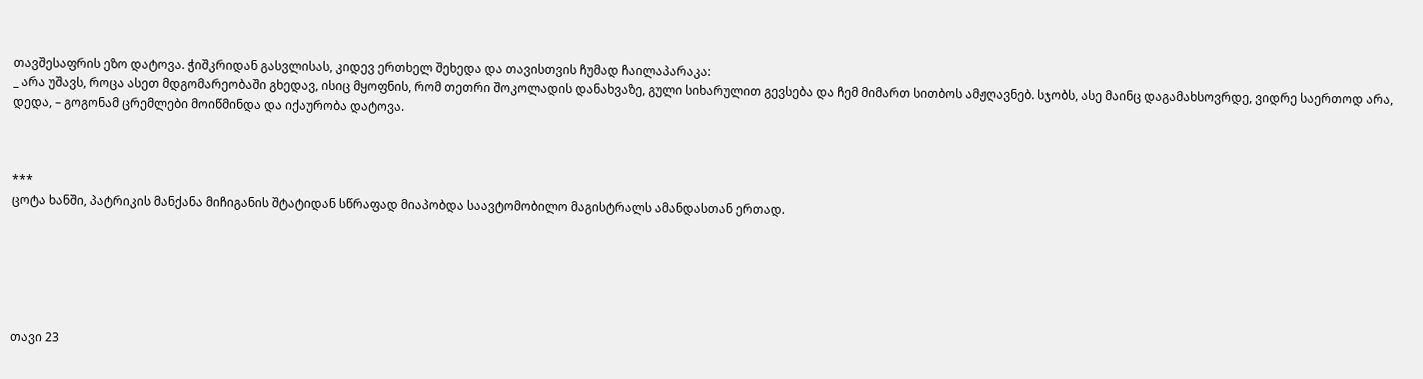თავშესაფრის ეზო დატოვა. ჭიშკრიდან გასვლისას, კიდევ ერთხელ შეხედა და თავისთვის ჩუმად ჩაილაპარაკა:
_ არა უშავს, როცა ასეთ მდგომარეობაში გხედავ, ისიც მყოფნის, რომ თეთრი შოკოლადის დანახვაზე, გული სიხარულით გევსება და ჩემ მიმართ სითბოს ამჟღავნებ. სჯობს, ასე მაინც დაგამახსოვრდე, ვიდრე საერთოდ არა, დედა, – გოგონამ ცრემლები მოიწმინდა და იქაურობა დატოვა.



***
ცოტა ხანში, პატრიკის მანქანა მიჩიგანის შტატიდან სწრაფად მიაპობდა საავტომობილო მაგისტრალს ამანდასთან ერთად.






თავი 23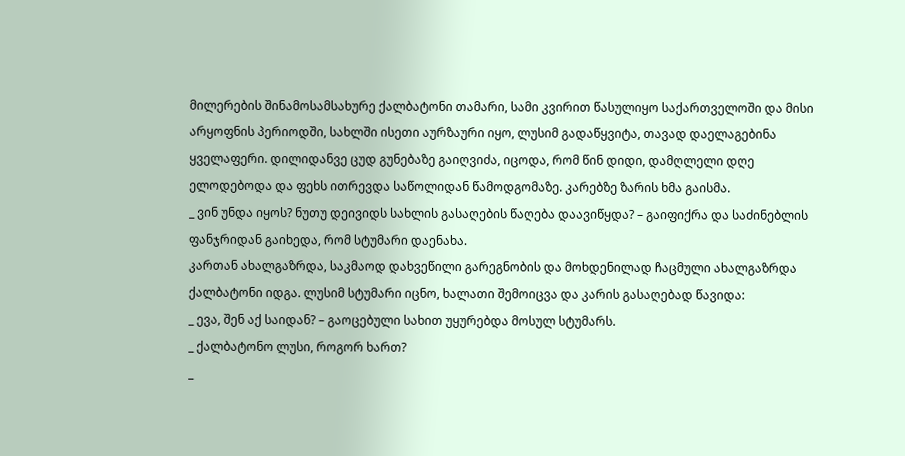მილერების შინამოსამსახურე ქალბატონი თამარი, სამი კვირით წასულიყო საქართველოში და მისი არყოფნის პერიოდში, სახლში ისეთი აურზაური იყო, ლუსიმ გადაწყვიტა, თავად დაელაგებინა ყველაფერი. დილიდანვე ცუდ გუნებაზე გაიღვიძა, იცოდა, რომ წინ დიდი, დამღლელი დღე ელოდებოდა და ფეხს ითრევდა საწოლიდან წამოდგომაზე. კარებზე ზარის ხმა გაისმა.
_ ვინ უნდა იყოს? ნუთუ დეივიდს სახლის გასაღების წაღება დაავიწყდა? – გაიფიქრა და საძინებლის ფანჯრიდან გაიხედა, რომ სტუმარი დაენახა.
კართან ახალგაზრდა, საკმაოდ დახვეწილი გარეგნობის და მოხდენილად ჩაცმული ახალგაზრდა ქალბატონი იდგა. ლუსიმ სტუმარი იცნო, ხალათი შემოიცვა და კარის გასაღებად წავიდა:
_ ევა, შენ აქ საიდან? – გაოცებული სახით უყურებდა მოსულ სტუმარს.
_ ქალბატონო ლუსი, როგორ ხართ?
_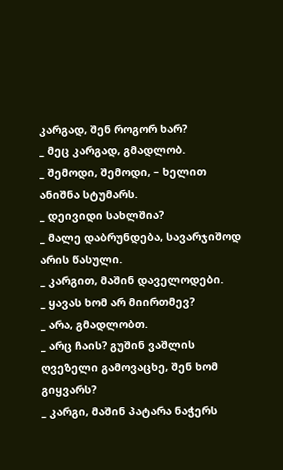კარგად, შენ როგორ ხარ?
_ მეც კარგად, გმადლობ.
_ შემოდი, შემოდი, – ხელით ანიშნა სტუმარს.
_ დეივიდი სახლშია?
_ მალე დაბრუნდება, სავარჯიშოდ არის წასული.
_ კარგით, მაშინ დაველოდები.
_ ყავას ხომ არ მიირთმევ?
_ არა, გმადლობთ.
_ არც ჩაის? გუშინ ვაშლის ღვეზელი გამოვაცხე, შენ ხომ გიყვარს?
_ კარგი, მაშინ პატარა ნაჭერს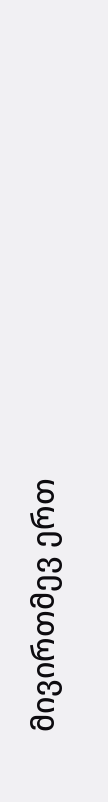მივირთმევ ერთ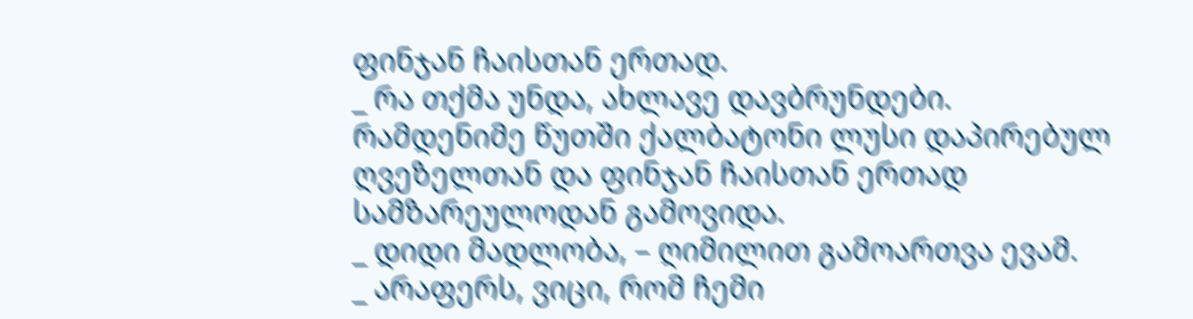ფინჯან ჩაისთან ერთად.
_ რა თქმა უნდა, ახლავე დავბრუნდები.
რამდენიმე წუთში ქალბატონი ლუსი დაპირებულ ღვეზელთან და ფინჯან ჩაისთან ერთად სამზარეულოდან გამოვიდა.
_ დიდი მადლობა, – ღიმილით გამოართვა ევამ.
_ არაფერს, ვიცი, რომ ჩემი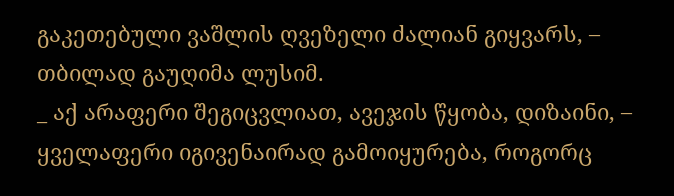გაკეთებული ვაშლის ღვეზელი ძალიან გიყვარს, – თბილად გაუღიმა ლუსიმ.
_ აქ არაფერი შეგიცვლიათ, ავეჯის წყობა, დიზაინი, – ყველაფერი იგივენაირად გამოიყურება, როგორც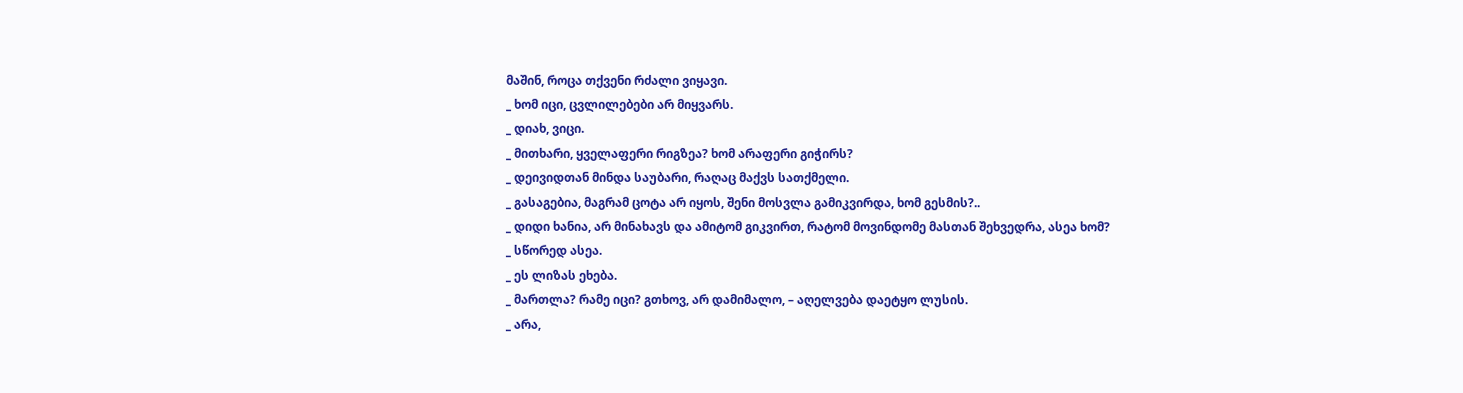მაშინ, როცა თქვენი რძალი ვიყავი.
_ ხომ იცი, ცვლილებები არ მიყვარს.
_ დიახ, ვიცი.
_ მითხარი, ყველაფერი რიგზეა? ხომ არაფერი გიჭირს?
_ დეივიდთან მინდა საუბარი, რაღაც მაქვს სათქმელი.
_ გასაგებია, მაგრამ ცოტა არ იყოს, შენი მოსვლა გამიკვირდა, ხომ გესმის?..
_ დიდი ხანია, არ მინახავს და ამიტომ გიკვირთ, რატომ მოვინდომე მასთან შეხვედრა, ასეა ხომ?
_ სწორედ ასეა.
_ ეს ლიზას ეხება.
_ მართლა? რამე იცი? გთხოვ, არ დამიმალო, – აღელვება დაეტყო ლუსის.
_ არა,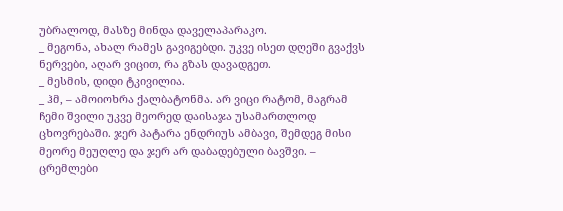უბრალოდ, მასზე მინდა დაველაპარაკო.
_ მეგონა, ახალ რამეს გავიგებდი. უკვე ისეთ დღეში გვაქვს ნერვები, აღარ ვიცით, რა გზას დავადგეთ.
_ მესმის, დიდი ტკივილია.
_ ჰმ, – ამოიოხრა ქალბატონმა. არ ვიცი რატომ, მაგრამ ჩემი შვილი უკვე მეორედ დაისაჯა უსამართლოდ ცხოვრებაში. ჯერ პატარა ენდრიუს ამბავი, შემდეგ მისი მეორე მეუღლე და ჯერ არ დაბადებული ბავშვი. – ცრემლები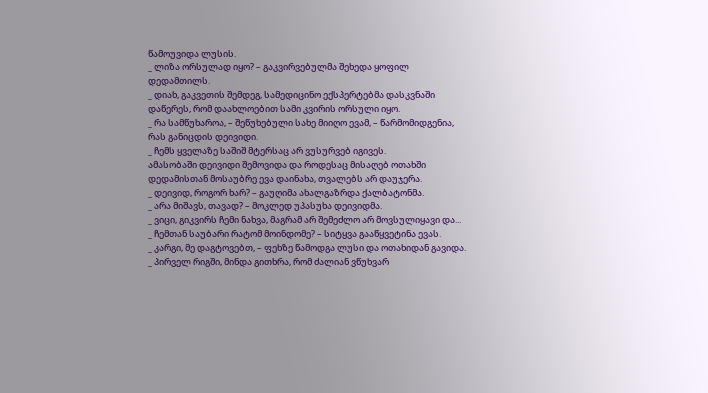წამოუვიდა ლუსის.
_ ლიზა ორსულად იყო? – გაკვირვებულმა შეხედა ყოფილ დედამთილს.
_ დიახ, გაკვეთის შემდეგ, სამედიცინო ექსპერტებმა დასკვნაში დაწერეს, რომ დაახლოებით სამი კვირის ორსული იყო.
_ რა სამწუხაროა, – შეწუხებული სახე მიიღო ევამ, – წარმომიდგენია, რას განიცდის დეივიდი.
_ ჩემს ყველაზე საშიშ მტერსაც არ ვუსურვებ იგივეს.
ამასობაში დეივიდი შემოვიდა და როდესაც მისაღებ ოთახში დედამისთან მოსაუბრე ევა დაინახა, თვალებს არ დაუჯერა.
_ დეივიდ, როგორ ხარ? – გაუღიმა ახალგაზრდა ქალბატონმა.
_ არა მიშავს, თავად? – მოკლედ უპასუხა დეივიდმა.
_ ვიცი, გიკვირს ჩემი ნახვა, მაგრამ არ შემეძლო არ მოვსულიყავი და...
_ ჩემთან საუბარი რატომ მოინდომე? – სიტყვა გააწყვეტინა ევას.
_ კარგი, მე დაგტოვებთ, – ფეხზე წამოდგა ლუსი და ოთახიდან გავიდა.
_ პირველ რიგში, მინდა გითხრა, რომ ძალიან ვწუხვარ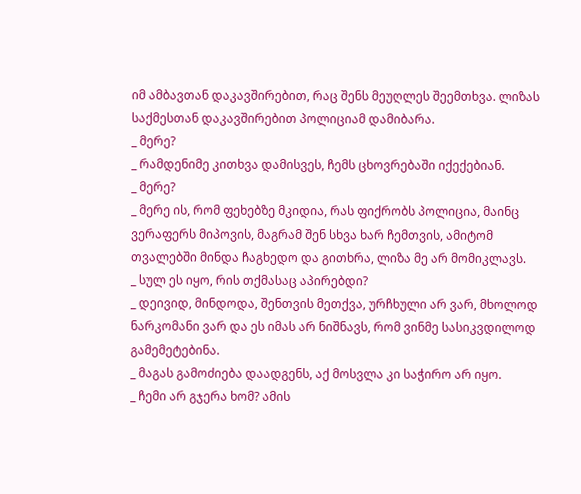იმ ამბავთან დაკავშირებით, რაც შენს მეუღლეს შეემთხვა. ლიზას საქმესთან დაკავშირებით პოლიციამ დამიბარა.
_ მერე?
_ რამდენიმე კითხვა დამისვეს, ჩემს ცხოვრებაში იქექებიან.
_ მერე?
_ მერე ის, რომ ფეხებზე მკიდია, რას ფიქრობს პოლიცია, მაინც ვერაფერს მიპოვის, მაგრამ შენ სხვა ხარ ჩემთვის, ამიტომ თვალებში მინდა ჩაგხედო და გითხრა, ლიზა მე არ მომიკლავს.
_ სულ ეს იყო, რის თქმასაც აპირებდი?
_ დეივიდ, მინდოდა, შენთვის მეთქვა, ურჩხული არ ვარ, მხოლოდ ნარკომანი ვარ და ეს იმას არ ნიშნავს, რომ ვინმე სასიკვდილოდ გამემეტებინა.
_ მაგას გამოძიება დაადგენს, აქ მოსვლა კი საჭირო არ იყო.
_ ჩემი არ გჯერა ხომ? ამის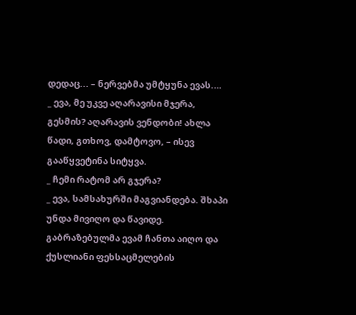დედაც... – ნერვებმა უმტყუნა ევას.…
_ ევა, მე უკვე აღარავისი მჯერა, გესმის? აღარავის ვენდობი! ახლა წადი, გთხოვ, დამტოვო, – ისევ გააწყვეტინა სიტყვა.
_ ჩემი რატომ არ გჯერა?
_ ევა, სამსახურში მაგვიანდება. შხაპი უნდა მივიღო და წავიდე.
გაბრაზებულმა ევამ ჩანთა აიღო და ქუსლიანი ფეხსაცმელების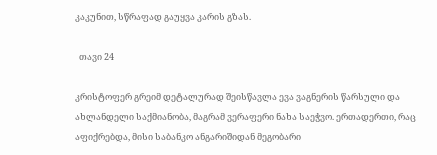კაკუნით, სწრაფად გაუყვა კარის გზას.

  თავი 24

კრისტოფერ გრეიმ დეტალურად შეისწავლა ევა ვაგნერის წარსული და ახლანდელი საქმიანობა, მაგრამ ვერაფერი ნახა საეჭვო. ერთადერთი, რაც აფიქრებდა, მისი საბანკო ანგარიშიდან მეგობარი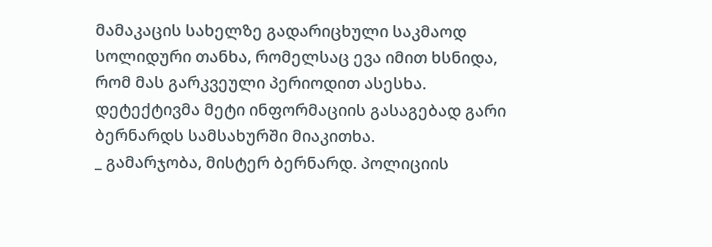მამაკაცის სახელზე გადარიცხული საკმაოდ სოლიდური თანხა, რომელსაც ევა იმით ხსნიდა, რომ მას გარკვეული პერიოდით ასესხა. დეტექტივმა მეტი ინფორმაციის გასაგებად გარი ბერნარდს სამსახურში მიაკითხა.
_ გამარჯობა, მისტერ ბერნარდ. პოლიციის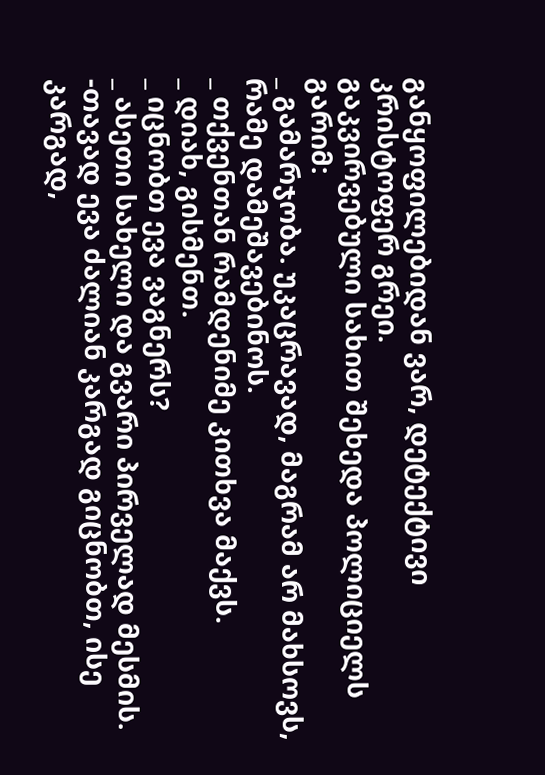განყოფილებიდან ვარ, დეტექტივი კრისტოფერ გრეი.
გაკვირვებული სახით შეხედა პოლიციელს გარიმ:
_ გამარჯობა. უკაცრავად, მაგრამ არ მახსოვს, რამე დამეშავებინოს.
_ თქვენთან რამდენიმე კითხვა მაქვს.
_ დიახ, გისმენთ.
_ იცნობთ ევა ვაგნერს?
_ ასეთი სახელი და გვარი პირველად მესმის.
-თავად ევა ძალიან კარგად გიცნობთ, ისე კარგად,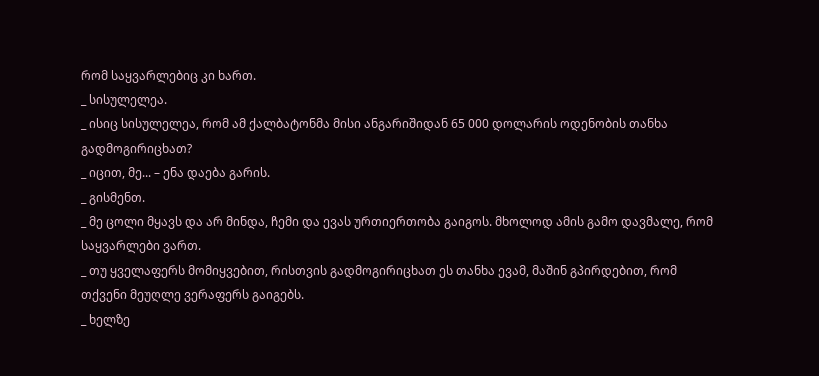რომ საყვარლებიც კი ხართ.
_ სისულელეა.
_ ისიც სისულელეა, რომ ამ ქალბატონმა მისი ანგარიშიდან 65 000 დოლარის ოდენობის თანხა გადმოგირიცხათ?
_ იცით, მე... – ენა დაება გარის.
_ გისმენთ.
_ მე ცოლი მყავს და არ მინდა, ჩემი და ევას ურთიერთობა გაიგოს. მხოლოდ ამის გამო დავმალე, რომ საყვარლები ვართ.
_ თუ ყველაფერს მომიყვებით, რისთვის გადმოგირიცხათ ეს თანხა ევამ, მაშინ გპირდებით, რომ თქვენი მეუღლე ვერაფერს გაიგებს.
_ ხელზე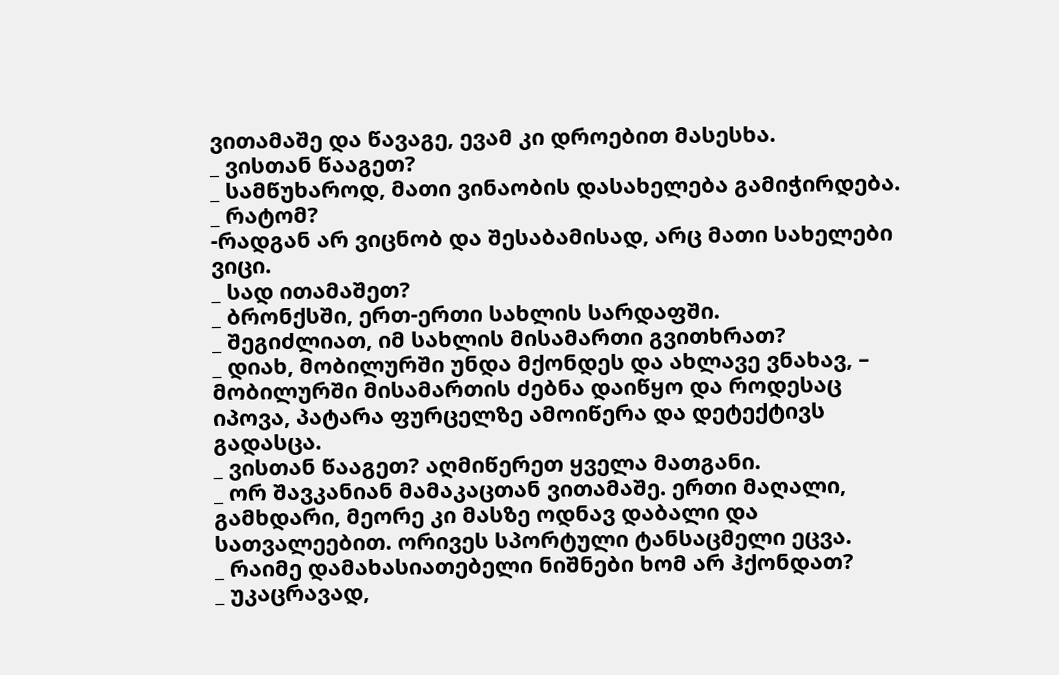ვითამაშე და წავაგე, ევამ კი დროებით მასესხა.
_ ვისთან წააგეთ?
_ სამწუხაროდ, მათი ვინაობის დასახელება გამიჭირდება.
_ რატომ?
-რადგან არ ვიცნობ და შესაბამისად, არც მათი სახელები ვიცი.
_ სად ითამაშეთ?
_ ბრონქსში, ერთ-ერთი სახლის სარდაფში.
_ შეგიძლიათ, იმ სახლის მისამართი გვითხრათ?
_ დიახ, მობილურში უნდა მქონდეს და ახლავე ვნახავ, – მობილურში მისამართის ძებნა დაიწყო და როდესაც იპოვა, პატარა ფურცელზე ამოიწერა და დეტექტივს გადასცა.
_ ვისთან წააგეთ? აღმიწერეთ ყველა მათგანი.
_ ორ შავკანიან მამაკაცთან ვითამაშე. ერთი მაღალი, გამხდარი, მეორე კი მასზე ოდნავ დაბალი და სათვალეებით. ორივეს სპორტული ტანსაცმელი ეცვა.
_ რაიმე დამახასიათებელი ნიშნები ხომ არ ჰქონდათ?
_ უკაცრავად,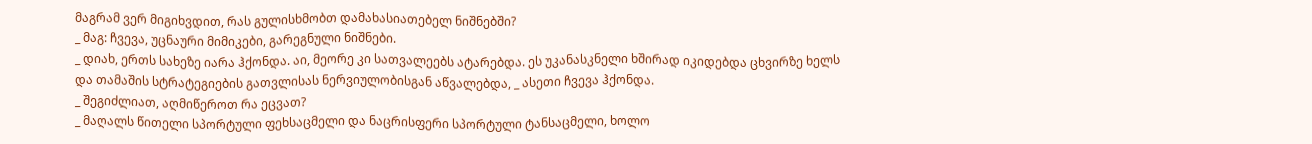მაგრამ ვერ მიგიხვდით, რას გულისხმობთ დამახასიათებელ ნიშნებში?
_ მაგ: ჩვევა, უცნაური მიმიკები, გარეგნული ნიშნები.
_ დიახ, ერთს სახეზე იარა ჰქონდა. აი, მეორე კი სათვალეებს ატარებდა. ეს უკანასკნელი ხშირად იკიდებდა ცხვირზე ხელს და თამაშის სტრატეგიების გათვლისას ნერვიულობისგან აწვალებდა, _ ასეთი ჩვევა ჰქონდა.
_ შეგიძლიათ, აღმიწეროთ რა ეცვათ?
_ მაღალს წითელი სპორტული ფეხსაცმელი და ნაცრისფერი სპორტული ტანსაცმელი, ხოლო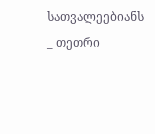სათვალეებიანს _ თეთრი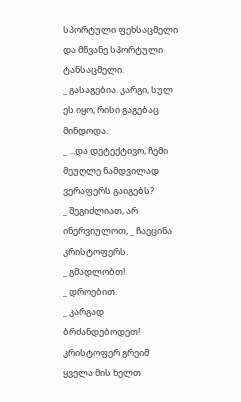სპორტული ფეხსაცმელი და მწვანე სპორტული ტანსაცმელი.
_ გასაგებია. კარგი, სულ ეს იყო, რისი გაგებაც მინდოდა.
_ ...და დეტექტივო, ჩემი მეუღლე ნამდვილად ვერაფერს გაიგებს?
_ შეგიძლიათ, არ ინერვიულოთ, _ ჩაეცინა კრისტოფერს.
_ გმადლობთ!
_ დროებით.
_ კარგად ბრძანდებოდეთ!
კრისტოფერ გრეიმ ყველა მის ხელთ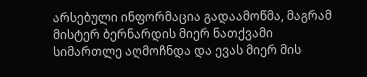არსებული ინფორმაცია გადაამოწმა, მაგრამ მისტერ ბერნარდის მიერ ნათქვამი სიმართლე აღმოჩნდა და ევას მიერ მის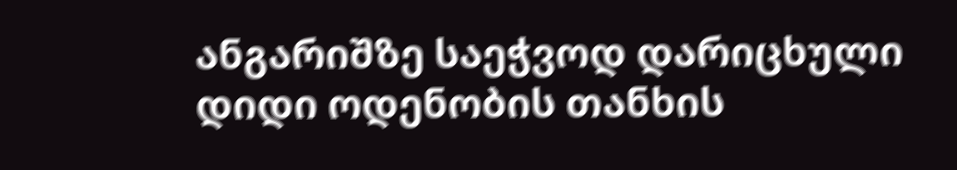ანგარიშზე საეჭვოდ დარიცხული დიდი ოდენობის თანხის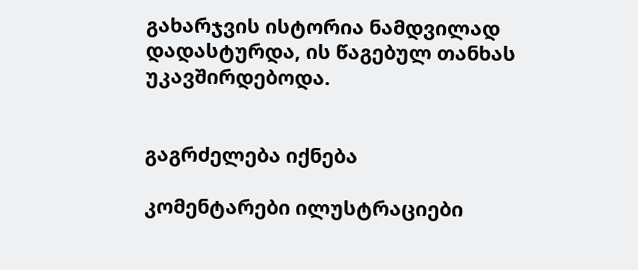გახარჯვის ისტორია ნამდვილად დადასტურდა, ის წაგებულ თანხას უკავშირდებოდა.


გაგრძელება იქნება

კომენტარები ილუსტრაციები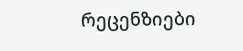რეცენზიები